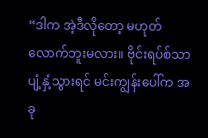“ဒါက အဲ့ဒီလိုတော့ မဟုတ်လောက်ဘူးမလား။ ဗိုင်းရပ်စ်သာ ပျံ့နှံ့သွားရင် မင်းကျွန်းပေါ်က အခု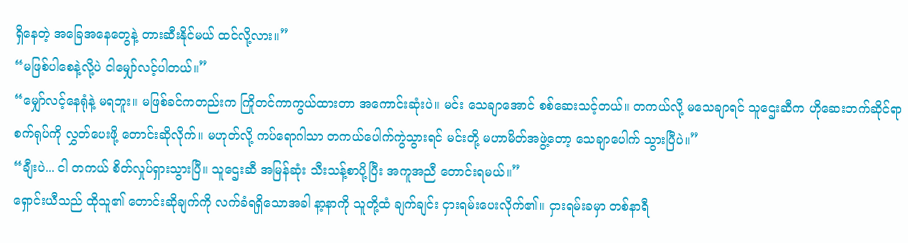ရှိနေတဲ့ အခြေအနေတွေနဲ့ တားဆီးနိုင်မယ် ထင်လို့လား။”
“မဖြစ်ပါစေနဲ့လို့ပဲ ငါမျှော်လင့်ပါတယ်။”
“မျှော်လင့်နေရုံနဲ့ မရဘူး။ မဖြစ်ခင်ကတည်းက ကြိုတင်ကာကွယ်ထားတာ အကောင်းဆုံးပဲ။ မင်း သေချာအောင် စစ်ဆေးသင့်တယ်။ တကယ်လို့ မသေချာရင် သူဌေးဆီက ဟိုဆေးဘက်ဆိုင်ရာ စက်ရုပ်ကို လွှတ်ပေးဖို့ တောင်းဆိုလိုက်။ မဟုတ်လို့ ကပ်ရောဂါသာ တကယ်ပေါက်ကွဲသွားရင် မင်းတို့ မဟာမိတ်အဖွဲ့တော့ သေချာပေါက် သွားပြီပဲ။”
“ချီးပဲ... ငါ တကယ် စိတ်လှုပ်ရှားသွားပြီ။ သူဌေးဆီ အမြန်ဆုံး သီးသန့်စာပို့ပြီး အကူအညီ တောင်းရမယ်။”
ရှောင်းယီသည် ထိုသူ၏ တောင်းဆိုချက်ကို လက်ခံရရှိသောအခါ နာ့နာကို သူတို့ထံ ချက်ချင်း ငှားရမ်းပေးလိုက်၏။ ငှားရမ်းခမှာ တစ်နာရီ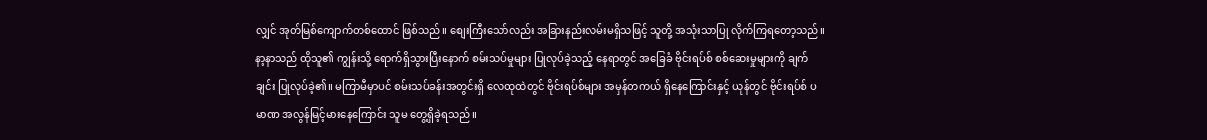လျှင် အုတ်မြစ်ကျောက်တစ်ထောင် ဖြစ်သည်။ စျေးကြီးသော်လည်း အခြားနည်းလမ်းမရှိသဖြင့် သူတို့ အသုံးသာပြု လိုက်ကြရတော့သည်။
နာ့နာသည် ထိုသူ၏ ကျွန်းသို့ ရောက်ရှိသွားပြီးနောက် စမ်းသပ်မှုများ ပြုလုပ်ခဲ့သည့် နေရာတွင် အခြေခံ ဗိုင်းရပ်စ် စစ်ဆေးမှုများကို ချက်ချင်း ပြုလုပ်ခဲ့၏။ မကြာမီမှာပင် စမ်းသပ်ခန်းအတွင်းရှိ လေထုထဲတွင် ဗိုင်းရပ်စ်များ အမှန်တကယ် ရှိနေကြောင်းနှင့် ယုန်တွင် ဗိုင်းရပ်စ် ပမာဏ အလွန်မြင့်မားနေကြောင်း သူမ တွေ့ရှိခဲ့ရသည်။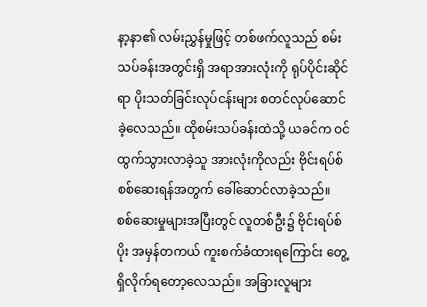နာ့နာ၏ လမ်းညွှန်မှုဖြင့် တစ်ဖက်လူသည် စမ်းသပ်ခန်းအတွင်းရှိ အရာအားလုံးကို ရုပ်ပိုင်းဆိုင်ရာ ပိုးသတ်ခြင်းလုပ်ငန်းများ စတင်လုပ်ဆောင်ခဲ့လေသည်။ ထိုစမ်းသပ်ခန်းထဲသို့ ယခင်က ဝင်ထွက်သွားလာခဲ့သူ အားလုံးကိုလည်း ဗိုင်းရပ်စ် စစ်ဆေးရန်အတွက် ခေါ်ဆောင်လာခဲ့သည်။
စစ်ဆေးမှုများအပြီးတွင် လူတစ်ဦး၌ ဗိုင်းရပ်စ်ပိုး အမှန်တကယ် ကူးစက်ခံထားရကြောင်း တွေ့ရှိလိုက်ရတော့လေသည်။ အခြားလူများ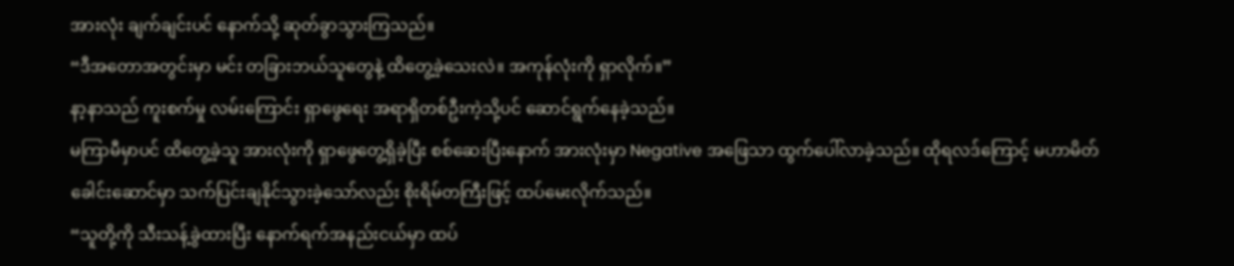အားလုံး ချက်ချင်းပင် နောက်သို့ ဆုတ်ခွာသွားကြသည်။
“ဒီအတောအတွင်းမှာ မင်း တခြားဘယ်သူတွေနဲ့ ထိတွေ့ခဲ့သေးလဲ။ အကုန်လုံးကို ရှာလိုက်။”
နာ့နာသည် ကူးစက်မှု လမ်းကြောင်း ရှာဖွေရေး အရာရှိတစ်ဦးကဲ့သို့ပင် ဆောင်ရွက်နေခဲ့သည်။
မကြာမီမှာပင် ထိတွေ့ခဲ့သူ အားလုံးကို ရှာဖွေတွေ့ရှိခဲ့ပြီး စစ်ဆေးပြီးနောက် အားလုံးမှာ Negative အဖြေသာ ထွက်ပေါ်လာခဲ့သည်။ ထိုရလဒ်ကြောင့် မဟာမိတ်ခေါင်းဆောင်မှာ သက်ပြင်းချနိုင်သွားခဲ့သော်လည်း စိုးရိမ်တကြီးဖြင့် ထပ်မေးလိုက်သည်။
“သူတို့ကို သီးသန့်ခွဲထားပြီး နောက်ရက်အနည်းငယ်မှာ ထပ်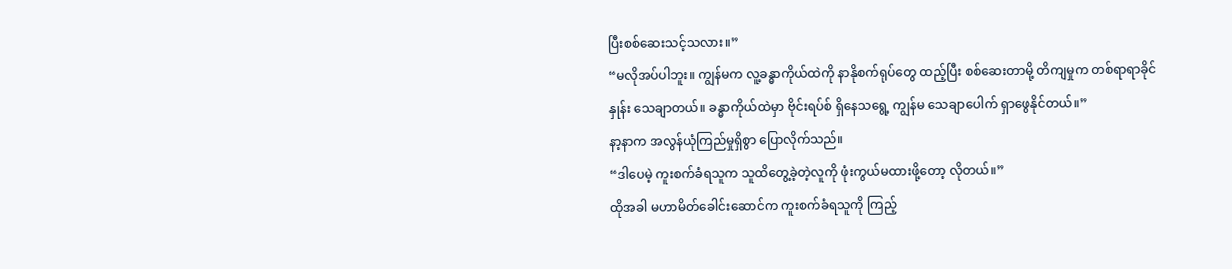ပြီးစစ်ဆေးသင့်သလား။”
“မလိုအပ်ပါဘူး။ ကျွန်မက လူ့ခန္ဓာကိုယ်ထဲကို နာနိုစက်ရုပ်တွေ ထည့်ပြီး စစ်ဆေးတာမို့ တိကျမှုက တစ်ရာရာခိုင်နှုန်း သေချာတယ်။ ခန္ဓာကိုယ်ထဲမှာ ဗိုင်းရပ်စ် ရှိနေသရွေ့ ကျွန်မ သေချာပေါက် ရှာဖွေနိုင်တယ်။”
နာ့နာက အလွန်ယုံကြည်မှုရှိစွာ ပြောလိုက်သည်။
“ဒါပေမဲ့ ကူးစက်ခံရသူက သူထိတွေ့ခဲ့တဲ့လူကို ဖုံးကွယ်မထားဖို့တော့ လိုတယ်။”
ထိုအခါ မဟာမိတ်ခေါင်းဆောင်က ကူးစက်ခံရသူကို ကြည့်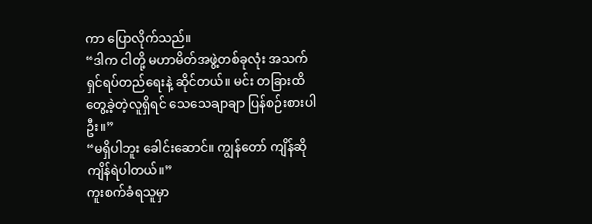ကာ ပြောလိုက်သည်။
“ဒါက ငါတို့ မဟာမိတ်အဖွဲ့တစ်ခုလုံး အသက်ရှင်ရပ်တည်ရေးနဲ့ ဆိုင်တယ်။ မင်း တခြားထိတွေ့ခဲ့တဲ့လူရှိရင် သေသေချာချာ ပြန်စဉ်းစားပါဦး။”
“မရှိပါဘူး ခေါင်းဆောင်။ ကျွန်တော် ကျိန်ဆိုကျိန်ရဲပါတယ်။”
ကူးစက်ခံရသူမှာ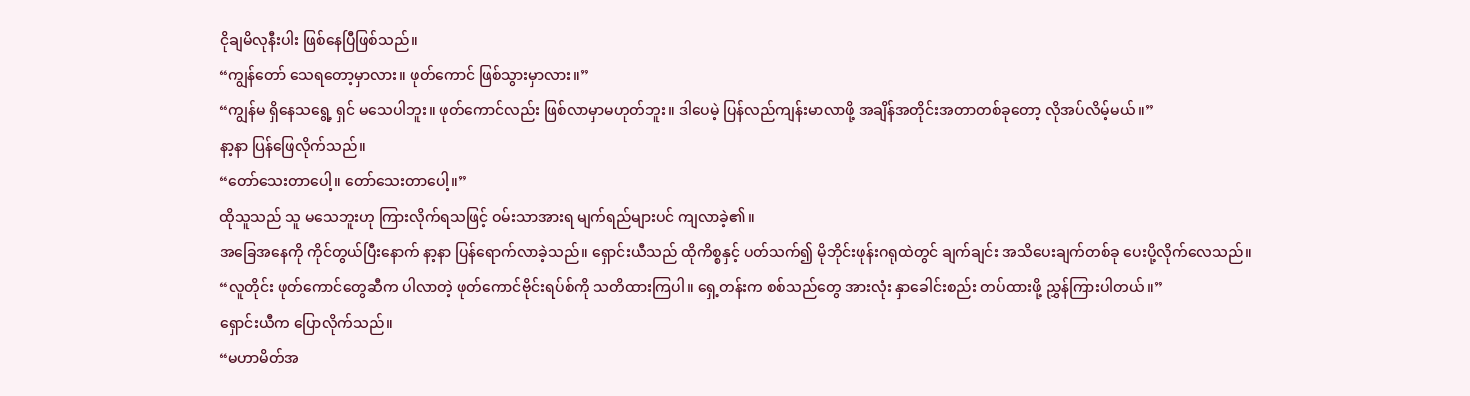ငိုချမိလုနီးပါး ဖြစ်နေပြီဖြစ်သည်။
“ကျွန်တော် သေရတော့မှာလား။ ဖုတ်ကောင် ဖြစ်သွားမှာလား။”
“ကျွန်မ ရှိနေသရွေ့ ရှင် မသေပါဘူး။ ဖုတ်ကောင်လည်း ဖြစ်လာမှာမဟုတ်ဘူး။ ဒါပေမဲ့ ပြန်လည်ကျန်းမာလာဖို့ အချိန်အတိုင်းအတာတစ်ခုတော့ လိုအပ်လိမ့်မယ်။”
နာ့နာ ပြန်ဖြေလိုက်သည်။
“တော်သေးတာပေါ့။ တော်သေးတာပေါ့။”
ထိုသူသည် သူ မသေဘူးဟု ကြားလိုက်ရသဖြင့် ဝမ်းသာအားရ မျက်ရည်များပင် ကျလာခဲ့၏။
အခြေအနေကို ကိုင်တွယ်ပြီးနောက် နာ့နာ ပြန်ရောက်လာခဲ့သည်။ ရှောင်းယီသည် ထိုကိစ္စနှင့် ပတ်သက်၍ မိုဘိုင်းဖုန်းဂရုထဲတွင် ချက်ချင်း အသိပေးချက်တစ်ခု ပေးပို့လိုက်လေသည်။
“လူတိုင်း ဖုတ်ကောင်တွေဆီက ပါလာတဲ့ ဖုတ်ကောင်ဗိုင်းရပ်စ်ကို သတိထားကြပါ။ ရှေ့တန်းက စစ်သည်တွေ အားလုံး နှာခေါင်းစည်း တပ်ထားဖို့ ညွှန်ကြားပါတယ်။”
ရှောင်းယီက ပြောလိုက်သည်။
“မဟာမိတ်အ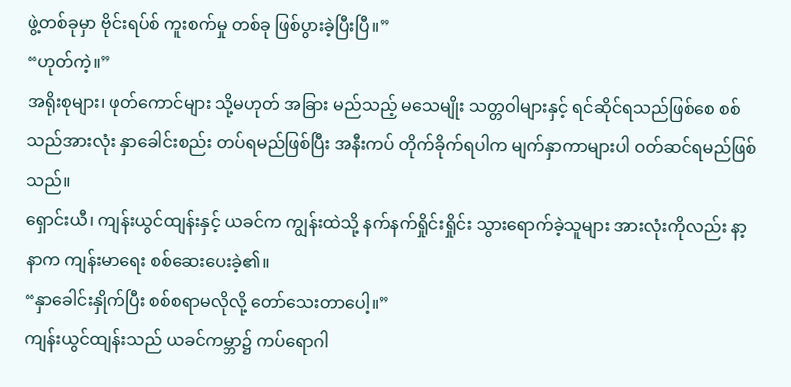ဖွဲ့တစ်ခုမှာ ဗိုင်းရပ်စ် ကူးစက်မှု တစ်ခု ဖြစ်ပွားခဲ့ပြီးပြီ။”
“ဟုတ်ကဲ့။”
အရိုးစုများ၊ ဖုတ်ကောင်များ သို့မဟုတ် အခြား မည်သည့် မသေမျိုး သတ္တဝါများနှင့် ရင်ဆိုင်ရသည်ဖြစ်စေ စစ်သည်အားလုံး နှာခေါင်းစည်း တပ်ရမည်ဖြစ်ပြီး အနီးကပ် တိုက်ခိုက်ရပါက မျက်နှာကာများပါ ဝတ်ဆင်ရမည်ဖြစ်သည်။
ရှောင်းယီ၊ ကျန်းယွင်ထျန်းနှင့် ယခင်က ကျွန်းထဲသို့ နက်နက်ရှိုင်းရှိုင်း သွားရောက်ခဲ့သူများ အားလုံးကိုလည်း နာ့နာက ကျန်းမာရေး စစ်ဆေးပေးခဲ့၏။
“နှာခေါင်းနှိုက်ပြီး စစ်စရာမလိုလို့ တော်သေးတာပေါ့။”
ကျန်းယွင်ထျန်းသည် ယခင်ကမ္ဘာ၌ ကပ်ရောဂါ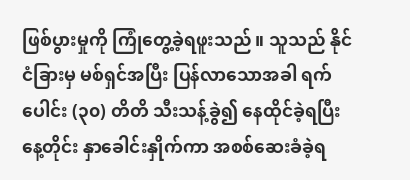ဖြစ်ပွားမှုကို ကြုံတွေ့ခဲ့ရဖူးသည်။ သူသည် နိုင်ငံခြားမှ မစ်ရှင်အပြီး ပြန်လာသောအခါ ရက်ပေါင်း (၃၀) တိတိ သီးသန့်ခွဲ၍ နေထိုင်ခဲ့ရပြီး နေ့တိုင်း နှာခေါင်းနှိုက်ကာ အစစ်ဆေးခံခဲ့ရ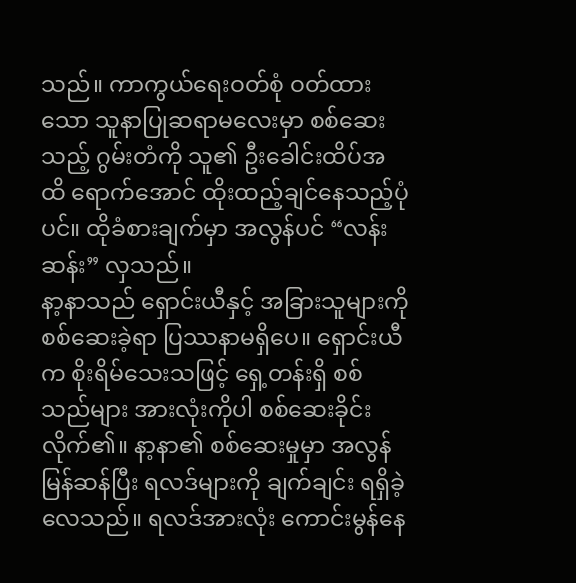သည်။ ကာကွယ်ရေးဝတ်စုံ ဝတ်ထားသော သူနာပြုဆရာမလေးမှာ စစ်ဆေးသည့် ဂွမ်းတံကို သူ၏ ဦးခေါင်းထိပ်အထိ ရောက်အောင် ထိုးထည့်ချင်နေသည့်ပုံပင်။ ထိုခံစားချက်မှာ အလွန်ပင် “လန်းဆန်း” လှသည်။
နာ့နာသည် ရှောင်းယီနှင့် အခြားသူများကို စစ်ဆေးခဲ့ရာ ပြဿနာမရှိပေ။ ရှောင်းယီက စိုးရိမ်သေးသဖြင့် ရှေ့တန်းရှိ စစ်သည်များ အားလုံးကိုပါ စစ်ဆေးခိုင်းလိုက်၏။ နာ့နာ၏ စစ်ဆေးမှုမှာ အလွန်မြန်ဆန်ပြီး ရလဒ်များကို ချက်ချင်း ရရှိခဲ့လေသည်။ ရလဒ်အားလုံး ကောင်းမွန်နေ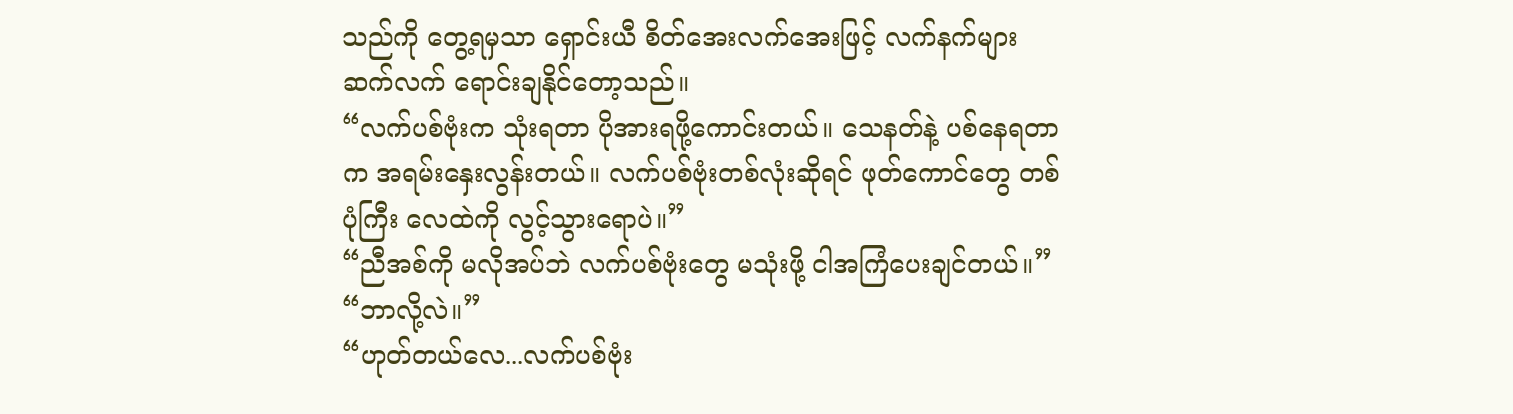သည်ကို တွေ့ရမှသာ ရှောင်းယီ စိတ်အေးလက်အေးဖြင့် လက်နက်များ ဆက်လက် ရောင်းချနိုင်တော့သည်။
“လက်ပစ်ဗုံးက သုံးရတာ ပိုအားရဖို့ကောင်းတယ်။ သေနတ်နဲ့ ပစ်နေရတာက အရမ်းနှေးလွန်းတယ်။ လက်ပစ်ဗုံးတစ်လုံးဆိုရင် ဖုတ်ကောင်တွေ တစ်ပုံကြီး လေထဲကို လွင့်သွားရောပဲ။”
“ညီအစ်ကို မလိုအပ်ဘဲ လက်ပစ်ဗုံးတွေ မသုံးဖို့ ငါအကြံပေးချင်တယ်။”
“ဘာလို့လဲ။”
“ဟုတ်တယ်လေ...လက်ပစ်ဗုံး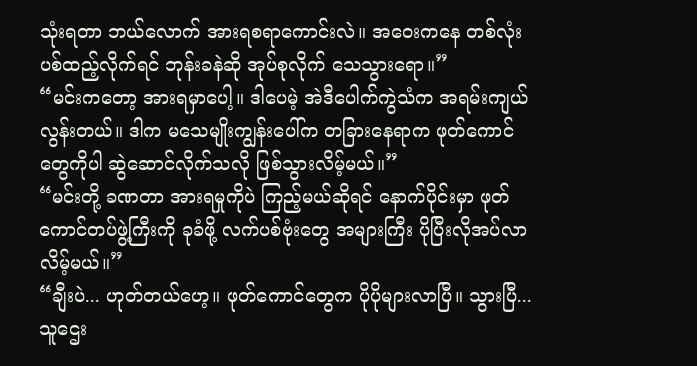သုံးရတာ ဘယ်လောက် အားရစရာကောင်းလဲ။ အဝေးကနေ တစ်လုံး ပစ်ထည့်လိုက်ရင် ဘုန်းခနဲဆို အုပ်စုလိုက် သေသွားရော။”
“မင်းကတော့ အားရမှာပေါ့။ ဒါပေမဲ့ အဲဒီပေါက်ကွဲသံက အရမ်းကျယ်လွန်းတယ်။ ဒါက မသေမျိုးကျွန်းပေါ်က တခြားနေရာက ဖုတ်ကောင်တွေကိုပါ ဆွဲဆောင်လိုက်သလို ဖြစ်သွားလိမ့်မယ်။”
“မင်းတို့ ခဏတာ အားရမှုကိုပဲ ကြည့်မယ်ဆိုရင် နောက်ပိုင်းမှာ ဖုတ်ကောင်တပ်ဖွဲ့ကြီးကို ခုခံဖို့ လက်ပစ်ဗုံးတွေ အများကြီး ပိုပြီးလိုအပ်လာလိမ့်မယ်။”
“ချီးပဲ... ဟုတ်တယ်ဟေ့။ ဖုတ်ကောင်တွေက ပိုပိုများလာပြီ။ သွားပြီ...သူဌေး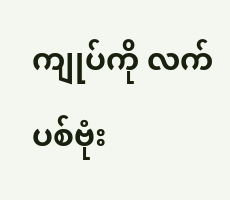ကျုပ်ကို လက်ပစ်ဗုံး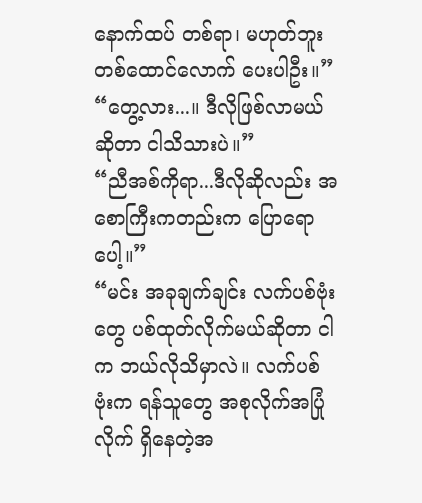နောက်ထပ် တစ်ရာ၊ မဟုတ်ဘူး တစ်ထောင်လောက် ပေးပါဦး။”
“တွေ့လား...။ ဒီလိုဖြစ်လာမယ်ဆိုတာ ငါသိသားပဲ။”
“ညီအစ်ကိုရာ...ဒီလိုဆိုလည်း အစောကြီးကတည်းက ပြောရောပေါ့။”
“မင်း အခုချက်ချင်း လက်ပစ်ဗုံးတွေ ပစ်ထုတ်လိုက်မယ်ဆိုတာ ငါက ဘယ်လိုသိမှာလဲ။ လက်ပစ်ဗုံးက ရန်သူတွေ အစုလိုက်အပြုံလိုက် ရှိနေတဲ့အ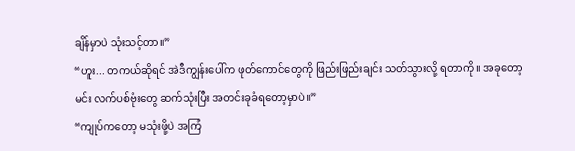ချိန်မှာပဲ သုံးသင့်တာ။”
“ဟူး... တကယ်ဆိုရင် အဲဒီကျွန်းပေါ်က ဖုတ်ကောင်တွေကို ဖြည်းဖြည်းချင်း သတ်သွားလို့ ရတာကို။ အခုတော့ မင်း လက်ပစ်ဗုံးတွေ ဆက်သုံးပြီး အတင်းခုခံရတော့မှာပဲ။”
“ကျုပ်ကတော့ မသုံးဖို့ပဲ အကြံ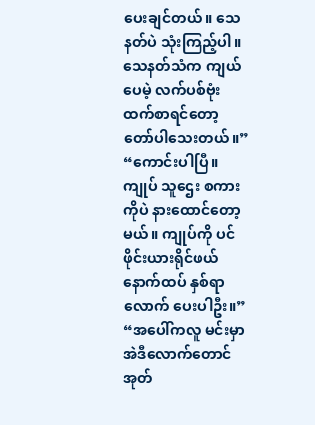ပေးချင်တယ်။ သေနတ်ပဲ သုံးကြည့်ပါ။ သေနတ်သံက ကျယ်ပေမဲ့ လက်ပစ်ဗုံးထက်စာရင်တော့ တော်ပါသေးတယ်။”
“ကောင်းပါပြီ။ ကျုပ် သူဌေး စကားကိုပဲ နားထောင်တော့မယ်။ ကျုပ်ကို ပင်ဖိုင်းယားရိုင်ဖယ် နောက်ထပ် နှစ်ရာလောက် ပေးပါဦး။”
“အပေါ်ကလူ မင်းမှာ အဲဒီလောက်တောင် အုတ်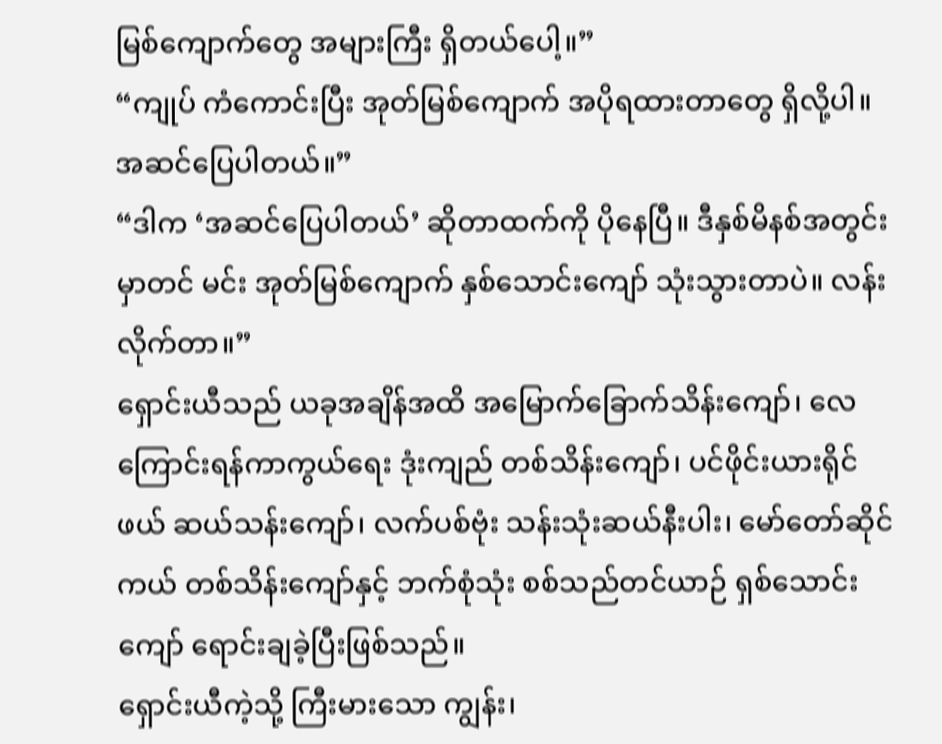မြစ်ကျောက်တွေ အများကြီး ရှိတယ်ပေါ့။”
“ကျုပ် ကံကောင်းပြီး အုတ်မြစ်ကျောက် အပိုရထားတာတွေ ရှိလို့ပါ။ အဆင်ပြေပါတယ်။”
“ဒါက ‘အဆင်ပြေပါတယ်’ ဆိုတာထက်ကို ပိုနေပြီ။ ဒီနှစ်မိနစ်အတွင်းမှာတင် မင်း အုတ်မြစ်ကျောက် နှစ်သောင်းကျော် သုံးသွားတာပဲ။ လန်းလိုက်တာ။”
ရှောင်းယီသည် ယခုအချိန်အထိ အမြောက်ခြောက်သိန်းကျော်၊ လေကြောင်းရန်ကာကွယ်ရေး ဒုံးကျည် တစ်သိန်းကျော်၊ ပင်ဖိုင်းယားရိုင်ဖယ် ဆယ်သန်းကျော်၊ လက်ပစ်ဗုံး သန်းသုံးဆယ်နီးပါး၊ မော်တော်ဆိုင်ကယ် တစ်သိန်းကျော်နှင့် ဘက်စုံသုံး စစ်သည်တင်ယာဉ် ရှစ်သောင်းကျော် ရောင်းချခဲ့ပြီးဖြစ်သည်။
ရှောင်းယီကဲ့သို့ ကြီးမားသော ကျွန်း၊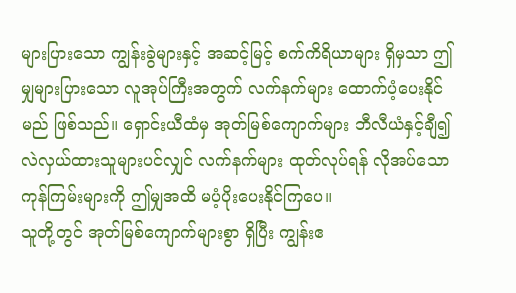များပြားသော ကျွန်းခွဲများနှင့် အဆင့်မြင့် စက်ကိရိယာများ ရှိမှသာ ဤမျှများပြားသော လူအုပ်ကြီးအတွက် လက်နက်များ ထောက်ပံ့ပေးနိုင်မည် ဖြစ်သည်။ ရှောင်းယီထံမှ အုတ်မြစ်ကျောက်များ ဘီလီယံနှင့်ချီ၍ လဲလှယ်ထားသူများပင်လျှင် လက်နက်များ ထုတ်လုပ်ရန် လိုအပ်သော ကုန်ကြမ်းများကို ဤမျှအထိ မပံ့ပိုးပေးနိုင်ကြပေ။
သူတို့တွင် အုတ်မြစ်ကျောက်များစွာ ရှိပြီး ကျွန်းဧ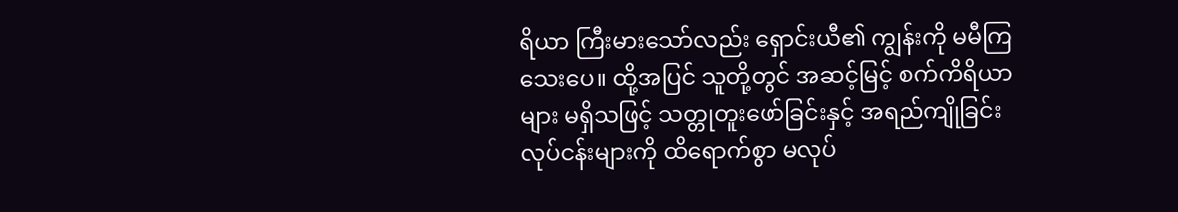ရိယာ ကြီးမားသော်လည်း ရှောင်းယီ၏ ကျွန်းကို မမီကြသေးပေ။ ထို့အပြင် သူတို့တွင် အဆင့်မြင့် စက်ကိရိယာများ မရှိသဖြင့် သတ္တုတူးဖော်ခြင်းနှင့် အရည်ကျိုခြင်း လုပ်ငန်းများကို ထိရောက်စွာ မလုပ်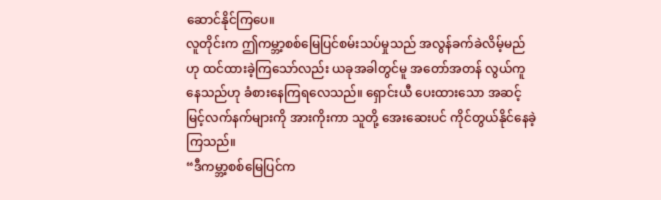ဆောင်နိုင်ကြပေ။
လူတိုင်းက ဤကမ္ဘာ့စစ်မြေပြင်စမ်းသပ်မှုသည် အလွန်ခက်ခဲလိမ့်မည်ဟု ထင်ထားခဲ့ကြသော်လည်း ယခုအခါတွင်မူ အတော်အတန် လွယ်ကူနေသည်ဟု ခံစားနေကြရလေသည်။ ရှောင်းယီ ပေးထားသော အဆင့်မြင့်လက်နက်များကို အားကိုးကာ သူတို့ အေးဆေးပင် ကိုင်တွယ်နိုင်နေခဲ့ကြသည်။
“ဒီကမ္ဘာ့စစ်မြေပြင်က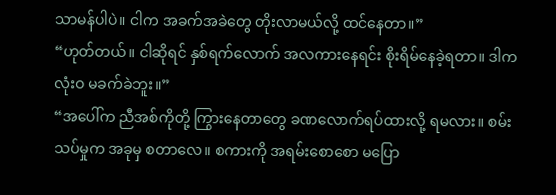သာမန်ပါပဲ။ ငါက အခက်အခဲတွေ တိုးလာမယ်လို့ ထင်နေတာ။”
“ဟုတ်တယ်။ ငါဆိုရင် နှစ်ရက်လောက် အလကားနေရင်း စိုးရိမ်နေခဲ့ရတာ။ ဒါက လုံးဝ မခက်ခဲဘူး။”
“အပေါ်က ညီအစ်ကိုတို့ ကြွားနေတာတွေ ခဏလောက်ရပ်ထားလို့ ရမလား။ စမ်းသပ်မှုက အခုမှ စတာလေ။ စကားကို အရမ်းစောစော မပြော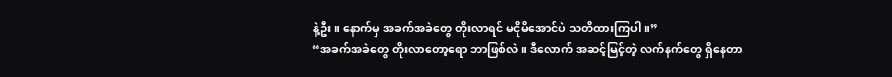နဲ့ဦး။ နောက်မှ အခက်အခဲတွေ တိုးလာရင် မငိုမိအောင်ပဲ သတိထားကြပါ။”
“အခက်အခဲတွေ တိုးလာတော့ရော ဘာဖြစ်လဲ။ ဒီလောက် အဆင့်မြင့်တဲ့ လက်နက်တွေ ရှိနေတာ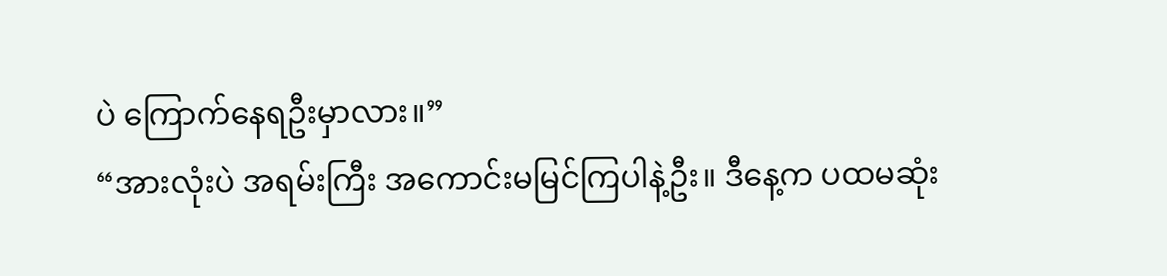ပဲ ကြောက်နေရဦးမှာလား။”
“အားလုံးပဲ အရမ်းကြီး အကောင်းမမြင်ကြပါနဲ့ဦး။ ဒီနေ့က ပထမဆုံး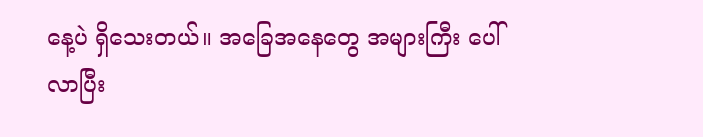နေ့ပဲ ရှိသေးတယ်။ အခြေအနေတွေ အများကြီး ပေါ်လာပြီး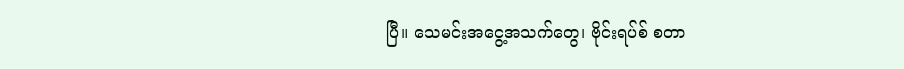ပြီ။ သေမင်းအငွေ့အသက်တွေ၊ ဗိုင်းရပ်စ် စတာ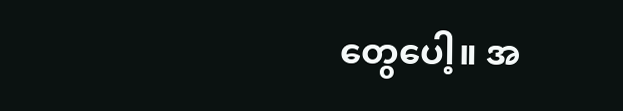တွေပေါ့။ အ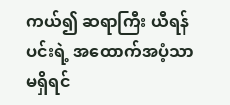ကယ်၍ ဆရာကြီး ယီရန်ပင်းရဲ့ အထောက်အပံ့သာ မရှိရင်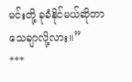မင်းတို့ ခုခံနိုင်မယ်ဆိုတာ သေချာလို့လား။”
***